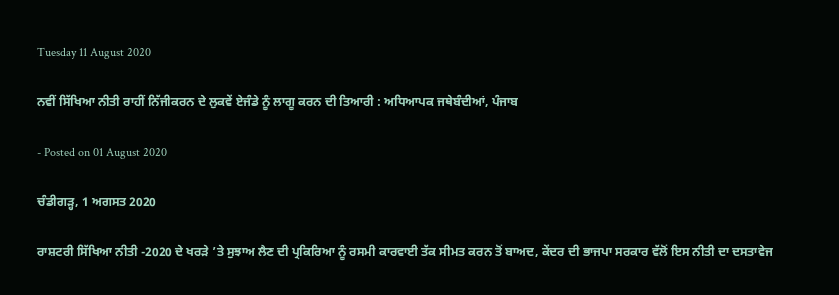Tuesday 11 August 2020

ਨਵੀਂ ਸਿੱਖਿਆ ਨੀਤੀ ਰਾਹੀਂ ਨਿੱਜੀਕਰਨ ਦੇ ਲੁਕਵੇਂ ਏਜੰਡੇ ਨੂੰ ਲਾਗੂ ਕਰਨ ਦੀ ਤਿਆਰੀ : ਅਧਿਆਪਕ ਜਥੇਬੰਦੀਆਂ, ਪੰਜਾਬ

- Posted on 01 August 2020

ਚੰਡੀਗੜ੍ਹ, 1 ਅਗਸਤ 2020

ਰਾਸ਼ਟਰੀ ਸਿੱਖਿਆ ਨੀਤੀ -2020 ਦੇ ਖਰੜੇ ’ਤੇ ਸੁਝਾਅ ਲੈਣ ਦੀ ਪ੍ਰਕਿਰਿਆ ਨੂੰ ਰਸਮੀ ਕਾਰਵਾਈ ਤੱਕ ਸੀਮਤ ਕਰਨ ਤੋਂ ਬਾਅਦ, ਕੇਂਦਰ ਦੀ ਭਾਜਪਾ ਸਰਕਾਰ ਵੱਲੋਂ ਇਸ ਨੀਤੀ ਦਾ ਦਸਤਾਵੇਜ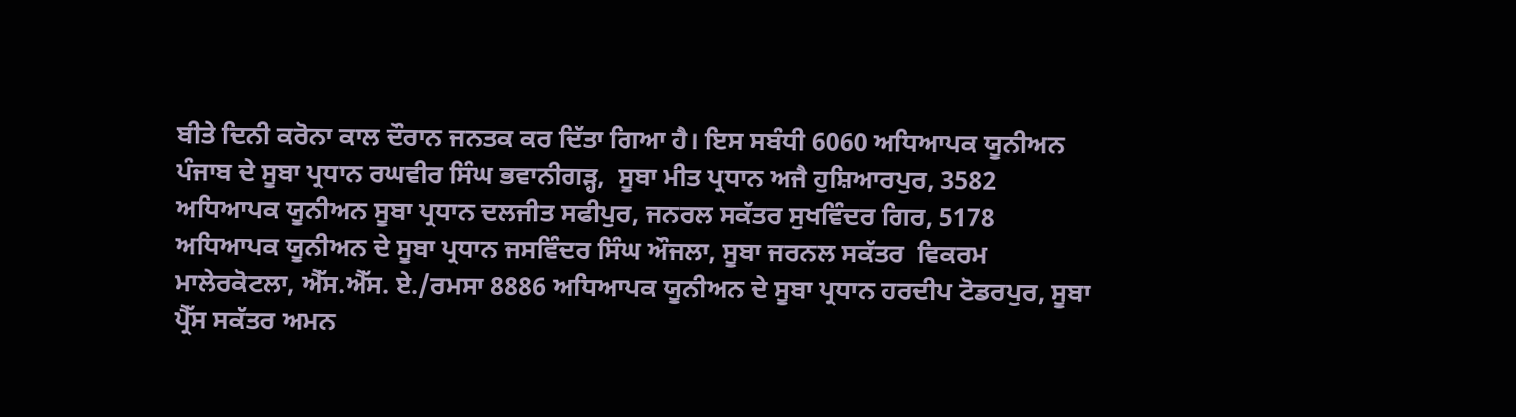ਬੀਤੇ ਦਿਨੀ ਕਰੋਨਾ ਕਾਲ ਦੌਰਾਨ ਜਨਤਕ ਕਰ ਦਿੱਤਾ ਗਿਆ ਹੈ। ਇਸ ਸਬੰਧੀ 6060 ਅਧਿਆਪਕ ਯੂਨੀਅਨ ਪੰਜਾਬ ਦੇ ਸੂਬਾ ਪ੍ਰਧਾਨ ਰਘਵੀਰ ਸਿੰਘ ਭਵਾਨੀਗੜ੍ਹ,  ਸੂਬਾ ਮੀਤ ਪ੍ਰਧਾਨ ਅਜੈ ਹੁਸ਼ਿਆਰਪੁਰ, 3582 ਅਧਿਆਪਕ ਯੂਨੀਅਨ ਸੂਬਾ ਪ੍ਰਧਾਨ ਦਲਜੀਤ ਸਫੀਪੁਰ, ਜਨਰਲ ਸਕੱਤਰ ਸੁਖਵਿੰਦਰ ਗਿਰ, 5178 ਅਧਿਆਪਕ ਯੂਨੀਅਨ ਦੇ ਸੂਬਾ ਪ੍ਰਧਾਨ ਜਸਵਿੰਦਰ ਸਿੰਘ ਔਜਲਾ, ਸੂਬਾ ਜਰਨਲ ਸਕੱਤਰ  ਵਿਕਰਮ ਮਾਲੇਰਕੋਟਲਾ, ਐੱਸ.ਐੱਸ. ਏ./ਰਮਸਾ 8886 ਅਧਿਆਪਕ ਯੂਨੀਅਨ ਦੇ ਸੂਬਾ ਪ੍ਰਧਾਨ ਹਰਦੀਪ ਟੋਡਰਪੁਰ, ਸੂਬਾ ਪ੍ਰੈੱਸ ਸਕੱਤਰ ਅਮਨ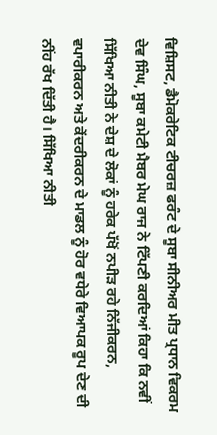ਵਿਸ਼ਿਸਟ, ਡੈਮੋਕਰੇਟਿਕ ਟੀਚਰਜ਼ ਫਰੰਟ ਦੇ ਸੂਬਾ ਸੀਨੀਅਰ ਮੀਤ ਪ੍ਰਧਾਨ ਵਿਕਰਮ ਦੇਵ ਸਿੰਘ, ਸੂਬਾ ਕਮੇਟੀ ਮੈਬਰ ਮੇਘ ਰਾਜ ਨੇ ਟਿੱਪਣੀ ਕਰਦਿਆਂ ਕਿਹਾ ਕਿ ਨਵੀਂ ਸਿੱਖਿਆ ਨੀਤੀ ਨੇ ਦੇਸ਼ ਦੇ ਲੋਕਾਂ ਨੂੰ ਹਰੇਕ ਪੱਖੋਂ ਨਪੀੜ ਰਹੇ ਨਿੱਜੀਕਰਨ, ਵਪਾਰੀਕਰਨ ਅਤੇ ਕੇਂਦਰੀਕਰਨ ਦੇ ਮਾਡਲ ਨੂੰ ਹੋਰ ਵਧੇਰੇ ਵਿਆਪਕ ਰੂਪ ਦੇਣ ਦੀ ਨੀਂਹ ਰੱਖ ਦਿੱਤੀ ਹੈ। ਸਿੱਖਿਆ ਨੀਤੀ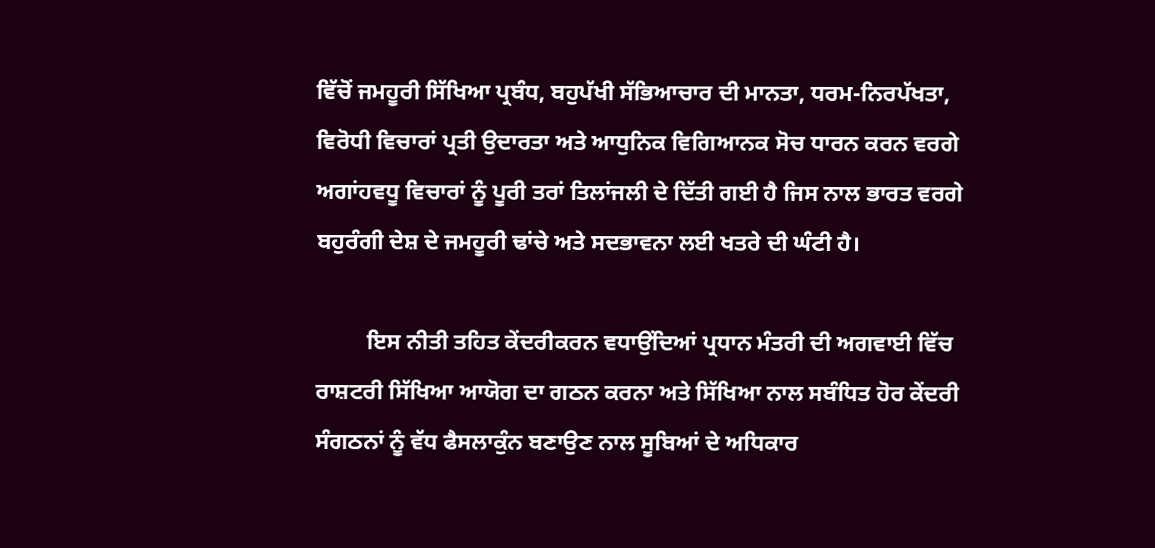ਵਿੱਚੋਂ ਜਮਹੂਰੀ ਸਿੱਖਿਆ ਪ੍ਰਬੰਧ, ਬਹੁਪੱਖੀ ਸੱਭਿਆਚਾਰ ਦੀ ਮਾਨਤਾ, ਧਰਮ-ਨਿਰਪੱਖਤਾ, ਵਿਰੋਧੀ ਵਿਚਾਰਾਂ ਪ੍ਰਤੀ ਉਦਾਰਤਾ ਅਤੇ ਆਧੁਨਿਕ ਵਿਗਿਆਨਕ ਸੋਚ ਧਾਰਨ ਕਰਨ ਵਰਗੇ ਅਗਾਂਹਵਧੂ ਵਿਚਾਰਾਂ ਨੂੰ ਪੂਰੀ ਤਰਾਂ ਤਿਲਾਂਜਲੀ ਦੇ ਦਿੱਤੀ ਗਈ ਹੈ ਜਿਸ ਨਾਲ ਭਾਰਤ ਵਰਗੇ ਬਹੁਰੰਗੀ ਦੇਸ਼ ਦੇ ਜਮਹੂਰੀ ਢਾਂਚੇ ਅਤੇ ਸਦਭਾਵਨਾ ਲਈ ਖਤਰੇ ਦੀ ਘੰਟੀ ਹੈ।

         ਇਸ ਨੀਤੀ ਤਹਿਤ ਕੇਂਦਰੀਕਰਨ ਵਧਾਉਂਦਿਆਂ ਪ੍ਰਧਾਨ ਮੰਤਰੀ ਦੀ ਅਗਵਾਈ ਵਿੱਚ ਰਾਸ਼ਟਰੀ ਸਿੱਖਿਆ ਆਯੋਗ ਦਾ ਗਠਨ ਕਰਨਾ ਅਤੇ ਸਿੱਖਿਆ ਨਾਲ ਸਬੰਧਿਤ ਹੋਰ ਕੇਂਦਰੀ ਸੰਗਠਨਾਂ ਨੂੰ ਵੱਧ ਫੈਸਲਾਕੁੰਨ ਬਣਾਉਣ ਨਾਲ ਸੂਬਿਆਂ ਦੇ ਅਧਿਕਾਰ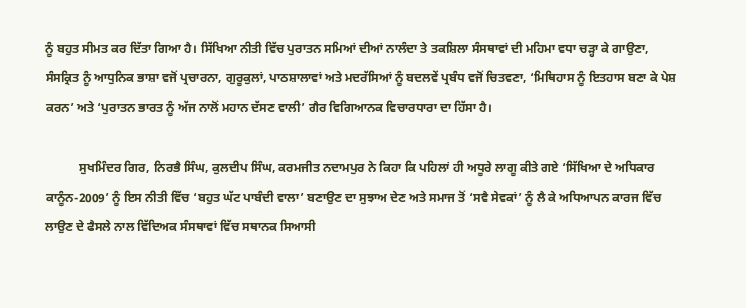ਨੂੰ ਬਹੁਤ ਸੀਮਤ ਕਰ ਦਿੱਤਾ ਗਿਆ ਹੈ। ਸਿੱਖਿਆ ਨੀਤੀ ਵਿੱਚ ਪੁਰਾਤਨ ਸਮਿਆਂ ਦੀਆਂ ਨਾਲੰਦਾ ਤੇ ਤਕਸ਼ਿਲਾ ਸੰਸਥਾਵਾਂ ਦੀ ਮਹਿਮਾ ਵਧਾ ਚੜ੍ਹਾ ਕੇ ਗਾਉਣਾ, ਸੰਸਕ੍ਰਿਤ ਨੂੰ ਆਧੁਨਿਕ ਭਾਸ਼ਾ ਵਜੋਂ ਪ੍ਰਚਾਰਨਾ, ਗੁਰੂਕੁਲਾਂ, ਪਾਠਸ਼ਾਲਾਵਾਂ ਅਤੇ ਮਦਰੱਸਿਆਂ ਨੂੰ ਬਦਲਵੇਂ ਪ੍ਰਬੰਧ ਵਜੋਂ ਚਿਤਵਣਾ, ‘ਮਿਥਿਹਾਸ ਨੂੰ ਇਤਹਾਸ ਬਣਾ ਕੇ ਪੇਸ਼ ਕਰਨ’ ਅਤੇ ‘ਪੁਰਾਤਨ ਭਾਰਤ ਨੂੰ ਅੱਜ ਨਾਲੋਂ ਮਹਾਨ ਦੱਸਣ ਵਾਲੀ’ ਗੈਰ ਵਿਗਿਆਨਕ ਵਿਚਾਰਧਾਰਾ ਦਾ ਹਿੱਸਾ ਹੈ।

           ਸੁਖਮਿੰਦਰ ਗਿਰ, ਨਿਰਭੈ ਸਿੰਘ, ਕੁਲਦੀਪ ਸਿੰਘ, ਕਰਮਜੀਤ ਨਦਾਮਪੁਰ ਨੇ ਕਿਹਾ ਕਿ ਪਹਿਲਾਂ ਹੀ ਅਧੂਰੇ ਲਾਗੂ ਕੀਤੇ ਗਏ ‘ਸਿੱਖਿਆ ਦੇ ਅਧਿਕਾਰ ਕਾਨੂੰਨ-2009’ ਨੂੰ ਇਸ ਨੀਤੀ ਵਿੱਚ ‘ਬਹੁਤ ਘੱਟ ਪਾਬੰਦੀ ਵਾਲਾ’ ਬਣਾਉਣ ਦਾ ਸੁਝਾਅ ਦੇਣ ਅਤੇ ਸਮਾਜ ਤੋਂ ‘ਸਵੈ ਸੇਵਕਾਂ’ ਨੂੰ ਲੈ ਕੇ ਅਧਿਆਪਨ ਕਾਰਜ ਵਿੱਚ ਲਾਉਣ ਦੇ ਫੈਸਲੇ ਨਾਲ ਵਿੱਦਿਅਕ ਸੰਸਥਾਵਾਂ ਵਿੱਚ ਸਥਾਨਕ ਸਿਆਸੀ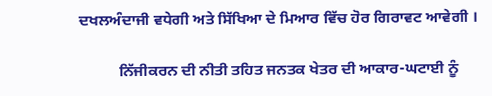ਦਖਲਅੰਦਾਜੀ ਵਧੇਗੀ ਅਤੇ ਸਿੱਖਿਆ ਦੇ ਮਿਆਰ ਵਿੱਚ ਹੋਰ ਗਿਰਾਵਟ ਆਵੇਗੀ ।

          ਨਿੱਜੀਕਰਨ ਦੀ ਨੀਤੀ ਤਹਿਤ ਜਨਤਕ ਖੇਤਰ ਦੀ ਆਕਾਰ-ਘਟਾਈ ਨੂੰ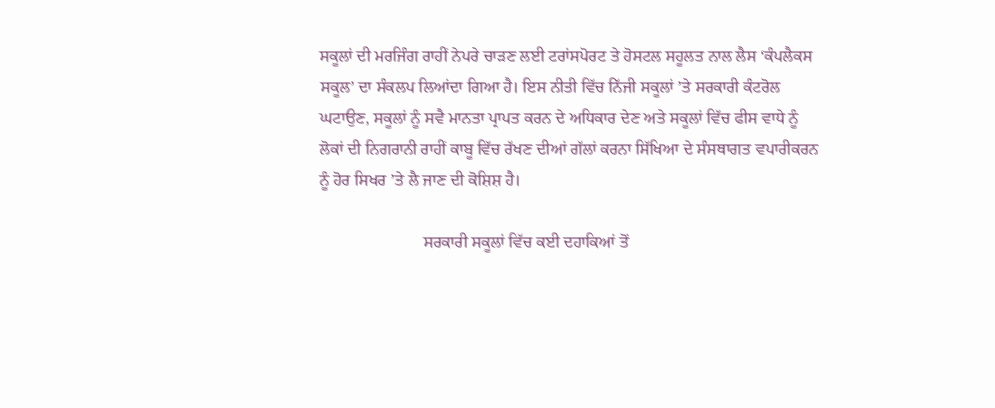ਸਕੂਲਾਂ ਦੀ ਮਰਜਿੰਗ ਰਾਹੀਂ ਨੇਪਰੇ ਚਾੜਣ ਲਈ ਟਰਾਂਸਪੋਰਟ ਤੇ ਹੋਸਟਲ ਸਹੂਲਤ ਨਾਲ ਲੈਸ ‘ਕੰਪਲੈਕਸ ਸਕੂਲ’ ਦਾ ਸੰਕਲਪ ਲਿਆਂਦਾ ਗਿਆ ਹੈ। ਇਸ ਨੀਤੀ ਵਿੱਚ ਨਿੱਜੀ ਸਕੂਲਾਂ ’ਤੇ ਸਰਕਾਰੀ ਕੰਟਰੋਲ ਘਟਾਉਣ, ਸਕੂਲਾਂ ਨੂੰ ਸਵੈ ਮਾਨਤਾ ਪ੍ਰਾਪਤ ਕਰਨ ਦੇ ਅਧਿਕਾਰ ਦੇਣ ਅਤੇ ਸਕੂਲਾਂ ਵਿੱਚ ਫੀਸ ਵਾਧੇ ਨੂੰ ਲੋਕਾਂ ਦੀ ਨਿਗਰਾਨੀ ਰਾਹੀਂ ਕਾਬੂ ਵਿੱਚ ਰੱਖਣ ਦੀਆਂ ਗੱਲਾਂ ਕਰਨਾ ਸਿੱਖਿਆ ਦੇ ਸੰਸਥਾਗਤ ਵਪਾਰੀਕਰਨ ਨੂੰ ਹੋਰ ਸਿਖਰ ’ਤੇ ਲੈ ਜਾਣ ਦੀ ਕੋਸ਼ਿਸ਼ ਹੈ।

                         ਸਰਕਾਰੀ ਸਕੂਲਾਂ ਵਿੱਚ ਕਈ ਦਹਾਕਿਆਂ ਤੋਂ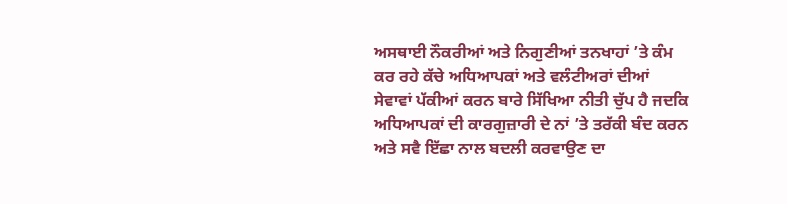ਅਸਥਾਈ ਨੌਕਰੀਆਂ ਅਤੇ ਨਿਗੁਣੀਆਂ ਤਨਖਾਹਾਂ ’ਤੇ ਕੰਮ ਕਰ ਰਹੇ ਕੱਚੇ ਅਧਿਆਪਕਾਂ ਅਤੇ ਵਲੰਟੀਅਰਾਂ ਦੀਆਂ ਸੇਵਾਵਾਂ ਪੱਕੀਆਂ ਕਰਨ ਬਾਰੇ ਸਿੱਖਿਆ ਨੀਤੀ ਚੁੱਪ ਹੈ ਜਦਕਿ ਅਧਿਆਪਕਾਂ ਦੀ ਕਾਰਗੁਜ਼ਾਰੀ ਦੇ ਨਾਂ ’ਤੇ ਤਰੱਕੀ ਬੰਦ ਕਰਨ ਅਤੇ ਸਵੈ ਇੱਛਾ ਨਾਲ ਬਦਲੀ ਕਰਵਾਉਣ ਦਾ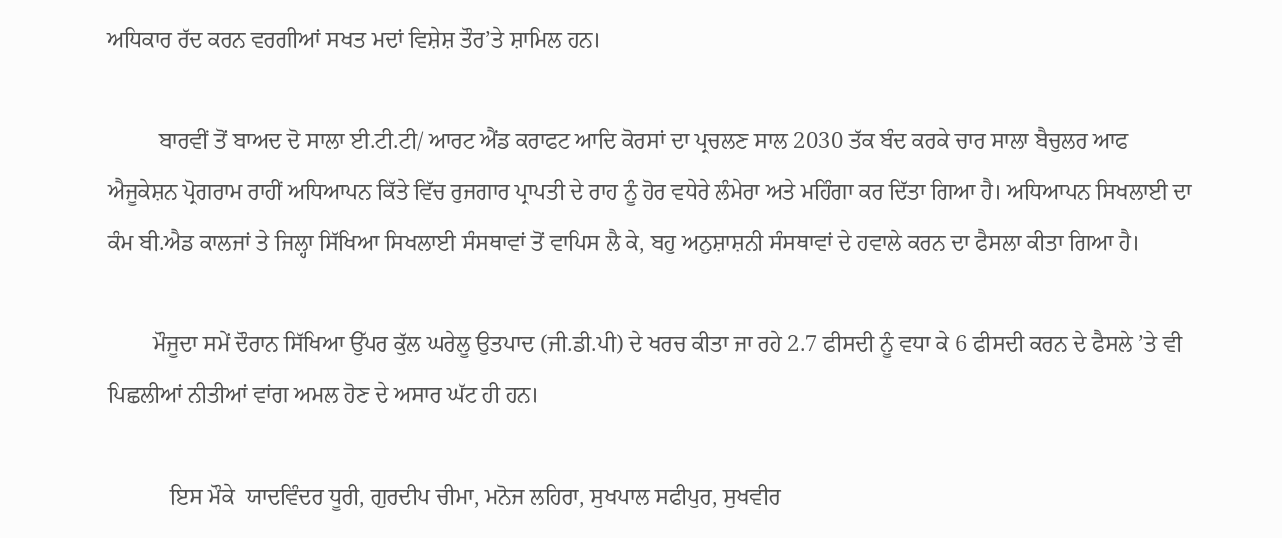ਅਧਿਕਾਰ ਰੱਦ ਕਰਨ ਵਰਗੀਆਂ ਸਖਤ ਮਦਾਂ ਵਿਸ਼ੇਸ਼ ਤੌਰ’ਤੇ ਸ਼ਾਮਿਲ ਹਨ।

         ਬਾਰਵੀਂ ਤੋਂ ਬਾਅਦ ਦੋ ਸਾਲਾ ਈ.ਟੀ.ਟੀ/ ਆਰਟ ਐਂਡ ਕਰਾਫਟ ਆਦਿ ਕੋਰਸਾਂ ਦਾ ਪ੍ਰਚਲਣ ਸਾਲ 2030 ਤੱਕ ਬੰਦ ਕਰਕੇ ਚਾਰ ਸਾਲਾ ਬੈਚੁਲਰ ਆਫ ਐਜੂਕੇਸ਼ਨ ਪ੍ਰੋਗਰਾਮ ਰਾਹੀਂ ਅਧਿਆਪਨ ਕਿੱਤੇ ਵਿੱਚ ਰੁਜਗਾਰ ਪ੍ਰਾਪਤੀ ਦੇ ਰਾਹ ਨੂੰ ਹੋਰ ਵਧੇਰੇ ਲੰਮੇਰਾ ਅਤੇ ਮਹਿੰਗਾ ਕਰ ਦਿੱਤਾ ਗਿਆ ਹੈ। ਅਧਿਆਪਨ ਸਿਖਲਾਈ ਦਾ ਕੰਮ ਬੀ.ਐਡ ਕਾਲਜਾਂ ਤੇ ਜਿਲ੍ਹਾ ਸਿੱਖਿਆ ਸਿਖਲਾਈ ਸੰਸਥਾਵਾਂ ਤੋਂ ਵਾਪਿਸ ਲੈ ਕੇ, ਬਹੁ ਅਨੁਸ਼ਾਸ਼ਨੀ ਸੰਸਥਾਵਾਂ ਦੇ ਹਵਾਲੇ ਕਰਨ ਦਾ ਫੈਸਲਾ ਕੀਤਾ ਗਿਆ ਹੈ।

        ਮੌਜੂਦਾ ਸਮੇਂ ਦੌਰਾਨ ਸਿੱਖਿਆ ਉੱਪਰ ਕੁੱਲ ਘਰੇਲੂ ਉਤਪਾਦ (ਜੀ.ਡੀ.ਪੀ) ਦੇ ਖਰਚ ਕੀਤਾ ਜਾ ਰਹੇ 2.7 ਫੀਸਦੀ ਨੂੰ ਵਧਾ ਕੇ 6 ਫੀਸਦੀ ਕਰਨ ਦੇ ਫੈਸਲੇ ’ਤੇ ਵੀ ਪਿਛਲੀਆਂ ਨੀਤੀਆਂ ਵਾਂਗ ਅਮਲ ਹੋਣ ਦੇ ਅਸਾਰ ਘੱਟ ਹੀ ਹਨ।

           ਇਸ ਮੌਕੇ  ਯਾਦਵਿੰਦਰ ਧੂਰੀ, ਗੁਰਦੀਪ ਚੀਮਾ, ਮਨੋਜ ਲਹਿਰਾ, ਸੁਖਪਾਲ ਸਫੀਪੁਰ, ਸੁਖਵੀਰ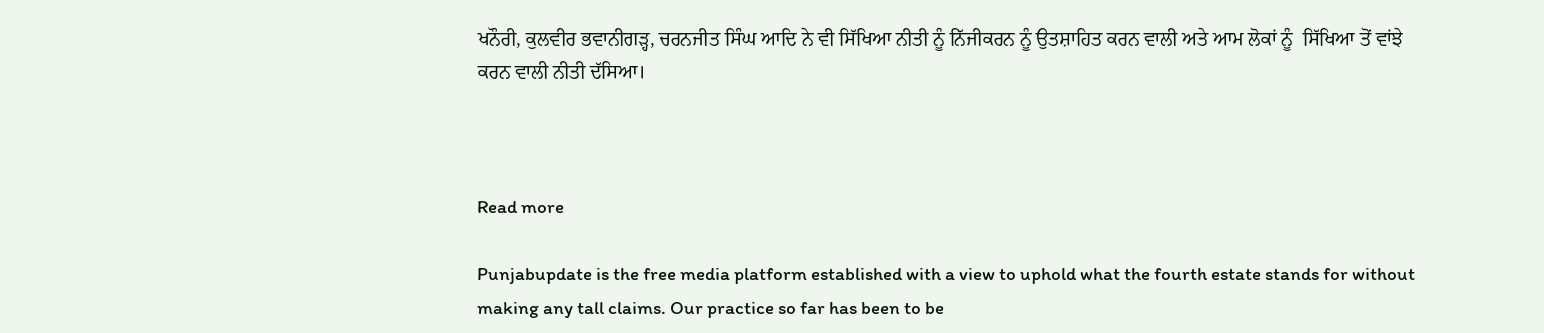ਖਨੌਰੀ, ਕੁਲਵੀਰ ਭਵਾਨੀਗੜ੍ਹ, ਚਰਨਜੀਤ ਸਿੰਘ ਆਦਿ ਨੇ ਵੀ ਸਿੱਖਿਆ ਨੀਤੀ ਨੂੰ ਨਿੱਜੀਕਰਨ ਨੂੰ ਉਤਸ਼ਾਹਿਤ ਕਰਨ ਵਾਲੀ ਅਤੇ ਆਮ ਲੋਕਾਂ ਨੂੰ  ਸਿੱਖਿਆ ਤੋਂ ਵਾਂਝੇ ਕਰਨ ਵਾਲੀ ਨੀਤੀ ਦੱਸਿਆ।



Read more

Punjabupdate is the free media platform established with a view to uphold what the fourth estate stands for without making any tall claims. Our practice so far has been to be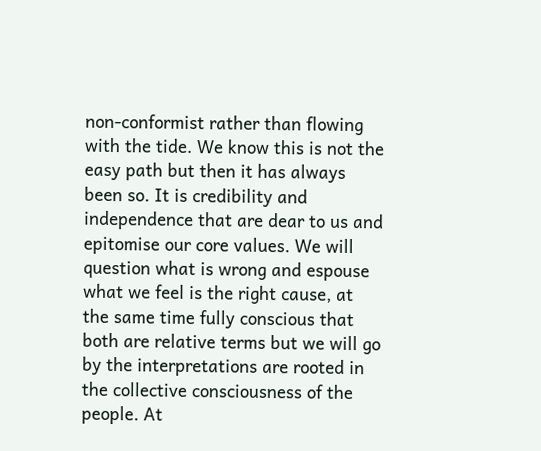non-conformist rather than flowing with the tide. We know this is not the easy path but then it has always been so. It is credibility and independence that are dear to us and epitomise our core values. We will question what is wrong and espouse what we feel is the right cause, at the same time fully conscious that both are relative terms but we will go by the interpretations are rooted in the collective consciousness of the people. At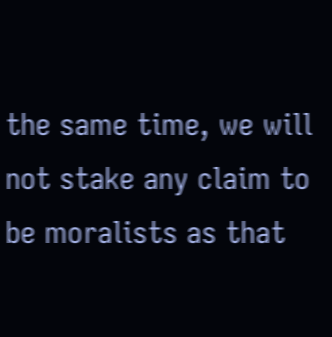the same time, we will not stake any claim to be moralists as that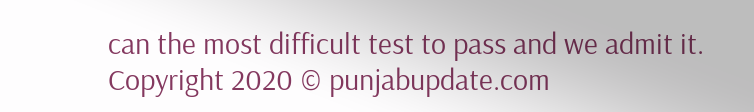can the most difficult test to pass and we admit it.
Copyright 2020 © punjabupdate.com